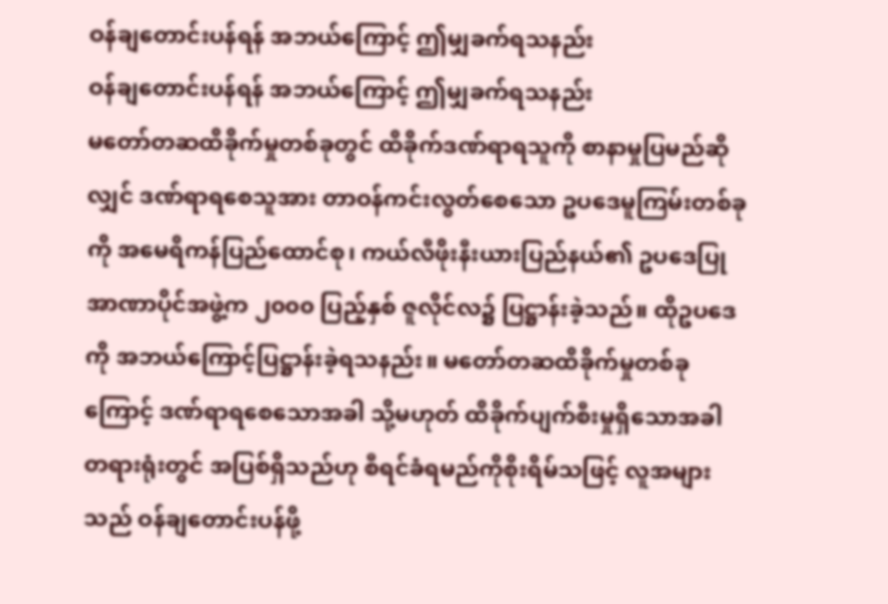ဝန်ချတောင်းပန်ရန် အဘယ်ကြောင့် ဤမျှခက်ရသနည်း
ဝန်ချတောင်းပန်ရန် အဘယ်ကြောင့် ဤမျှခက်ရသနည်း
မတော်တဆထိခိုက်မှုတစ်ခုတွင် ထိခိုက်ဒဏ်ရာရသူကို စာနာမှုပြမည်ဆိုလျှင် ဒဏ်ရာရစေသူအား တာဝန်ကင်းလွတ်စေသော ဥပဒေမူကြမ်းတစ်ခုကို အမေရိကန်ပြည်ထောင်စု၊ ကယ်လီဖိုးနီးယားပြည်နယ်၏ ဥပဒေပြုအာဏာပိုင်အဖွဲ့က ၂၀၀၀ ပြည့်နှစ် ဇူလိုင်လ၌ ပြဋ္ဌာန်းခဲ့သည်။ ထိုဥပဒေကို အဘယ်ကြောင့်ပြဋ္ဌာန်းခဲ့ရသနည်း။ မတော်တဆထိခိုက်မှုတစ်ခုကြောင့် ဒဏ်ရာရစေသောအခါ သို့မဟုတ် ထိခိုက်ပျက်စီးမှုရှိသောအခါ တရားရုံးတွင် အပြစ်ရှိသည်ဟု စီရင်ခံရမည်ကိုစိုးရိမ်သဖြင့် လူအများသည် ဝန်ချတောင်းပန်ဖို့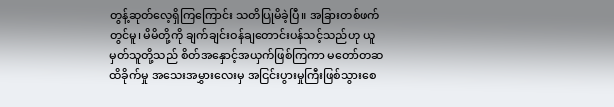တွန့်ဆုတ်လေ့ရှိကြကြောင်း သတိပြုမိခဲ့ပြီ။ အခြားတစ်ဖက်တွင်မူ၊ မိမိတို့ကို ချက်ချင်းဝန်ချတောင်းပန်သင့်သည်ဟု ယူမှတ်သူတို့သည် စိတ်အနှောင့်အယှက်ဖြစ်ကြကာ မတော်တဆထိခိုက်မှု အသေးအမွှားလေးမှ အငြင်းပွားမှုကြီးဖြစ်သွားစေ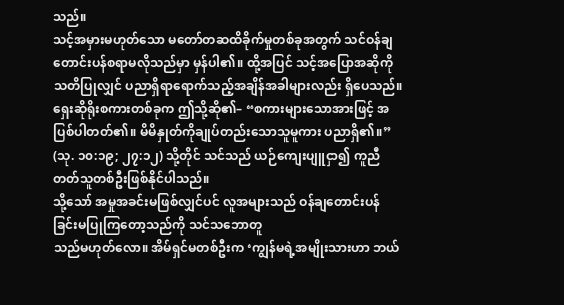သည်။
သင့်အမှားမဟုတ်သော မတော်တဆထိခိုက်မှုတစ်ခုအတွက် သင်ဝန်ချတောင်းပန်စရာမလိုသည်မှာ မှန်ပါ၏။ ထို့အပြင် သင့်အပြောအဆိုကို သတိပြုလျှင် ပညာရှိရာရောက်သည့်အချိန်အခါများလည်း ရှိပေသည်။ ရှေးဆိုရိုးစကားတစ်ခုက ဤသို့ဆို၏– “စကားများသောအားဖြင့် အပြစ်ပါတတ်၏။ မိမိနှုတ်ကိုချုပ်တည်းသောသူမူကား ပညာရှိ၏။” (သု. ၁၀:၁၉; ၂၇:၁၂) သို့တိုင် သင်သည် ယဉ်ကျေးပျူငှာ၍ ကူညီတတ်သူတစ်ဦးဖြစ်နိုင်ပါသည်။
သို့သော် အမှုအခင်းမဖြစ်လျှင်ပင် လူအများသည် ဝန်ချတောင်းပန်ခြင်းမပြုကြတော့သည်ကို သင်သဘောတူ
သည်မဟုတ်လော။ အိမ်ရှင်မတစ်ဦးက ‘ကျွန်မရဲ့အမျိုးသားဟာ ဘယ်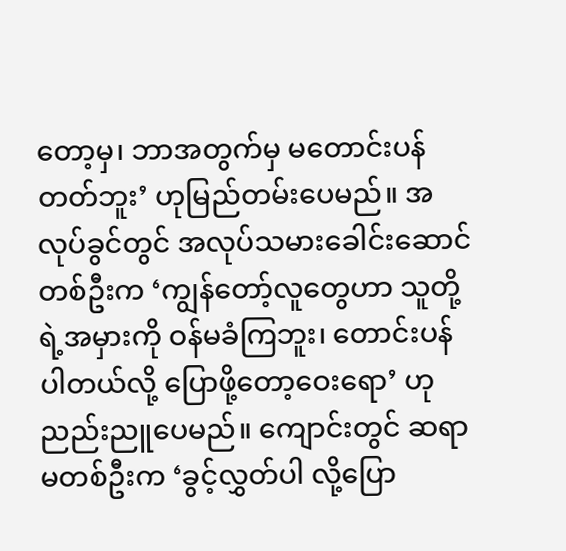တော့မှ၊ ဘာအတွက်မှ မတောင်းပန်တတ်ဘူး’ ဟုမြည်တမ်းပေမည်။ အလုပ်ခွင်တွင် အလုပ်သမားခေါင်းဆောင်တစ်ဦးက ‘ကျွန်တော့်လူတွေဟာ သူတို့ရဲ့အမှားကို ဝန်မခံကြဘူး၊ တောင်းပန်ပါတယ်လို့ ပြောဖို့တော့ဝေးရော’ ဟုညည်းညူပေမည်။ ကျောင်းတွင် ဆရာမတစ်ဦးက ‘ခွင့်လွှတ်ပါ လို့ပြော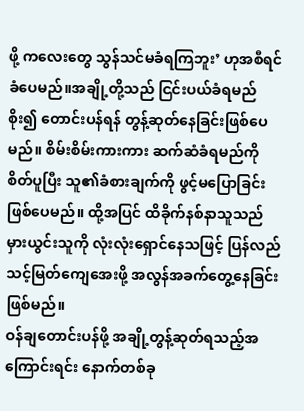ဖို့ ကလေးတွေ သွန်သင်မခံရကြဘူး’ ဟုအစီရင်ခံပေမည်။အချို့တို့သည် ငြင်းပယ်ခံရမည်စိုး၍ တောင်းပန်ရန် တွန့်ဆုတ်နေခြင်းဖြစ်ပေမည်။ စိမ်းစိမ်းကားကား ဆက်ဆံခံရမည်ကို စိတ်ပူပြီး သူ၏ခံစားချက်ကို ဖွင့်မပြောခြင်းဖြစ်ပေမည်။ ထို့အပြင် ထိခိုက်နစ်နာသူသည် မှားယွင်းသူကို လုံးလုံးရှောင်နေသဖြင့် ပြန်လည်သင့်မြတ်ကျေအေးဖို့ အလွန်အခက်တွေ့နေခြင်းဖြစ်မည်။
ဝန်ချတောင်းပန်ဖို့ အချို့တွန့်ဆုတ်ရသည့်အကြောင်းရင်း နောက်တစ်ခု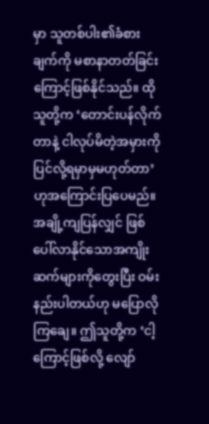မှာ သူတစ်ပါး၏ခံစားချက်ကို မစာနာတတ်ခြင်းကြောင့်ဖြစ်နိုင်သည်။ ထိုသူတို့က ‘တောင်းပန်လိုက်တာနဲ့ ငါလုပ်မိတဲ့အမှားကို ပြင်လို့ရမှာမှမဟုတ်တာ’ ဟုအကြောင်းပြပေမည်။ အချို့ကျပြန်လျှင် ဖြစ်ပေါ်လာနိုင်သောအကျိုးဆက်များကိုတွေးပြီး ဝမ်းနည်းပါတယ်ဟု မပြောလိုကြချေ။ ဤသူတို့က ‘ငါ့ကြောင့်ဖြစ်လို့ လျော်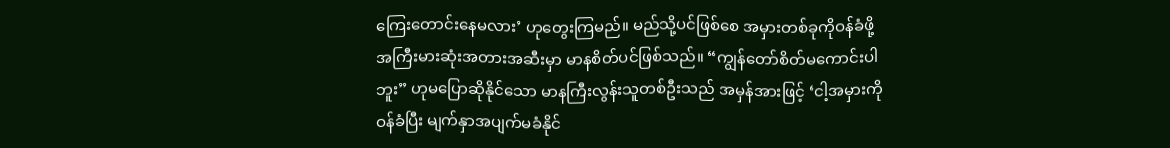ကြေးတောင်းနေမလား’ ဟုတွေးကြမည်။ မည်သို့ပင်ဖြစ်စေ အမှားတစ်ခုကိုဝန်ခံဖို့ အကြီးမားဆုံးအတားအဆီးမှာ မာနစိတ်ပင်ဖြစ်သည်။ “ကျွန်တော်စိတ်မကောင်းပါဘူး” ဟုမပြောဆိုနိုင်သော မာနကြီးလွန်းသူတစ်ဦးသည် အမှန်အားဖြင့် ‘ငါ့အမှားကိုဝန်ခံပြီး မျက်နှာအပျက်မခံနိုင်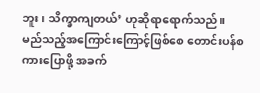ဘူး၊ သိက္ခာကျတယ်’ ဟုဆိုရာရောက်သည်။
မည်သည့်အကြောင်းကြောင့်ဖြစ်စေ တောင်းပန်စကားပြောဖို့ အခက်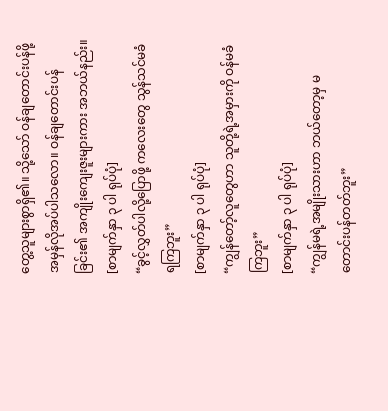တွေ့သူများစွာရှိ၏။ သို့သော် ဝန်ချတောင်းပန်ဖို့ အမှန်လိုအပ်ပါသလော။ ဝန်ချတောင်းပန်ခြင်း၏ အကျိုးကျေးဇူးများကား အဘယ်နည်း။
[စာမျက်နှာ ၃ ပါ ရုပ်ပုံ]
“ခွင့်လွှတ်ပါလို့ပြောဖို့ ကလေးတွေ သွန်သင်မခံရကြဘူး”
[စာမျက်နှာ ၃ ပါ ရုပ်ပုံ]
“ကျွန်တော့်လူတွေဟာ သူတို့ရဲ့အမှားကို ဝန်မခံကြဘူး”
[စာမျက်နှာ ၃ ပါ ရုပ်ပုံ]
“ကျွန်မရဲ့အမျိုးသားဟာ ဘယ်တော့မှ မတောင်းပန်တတ်ဘူး”